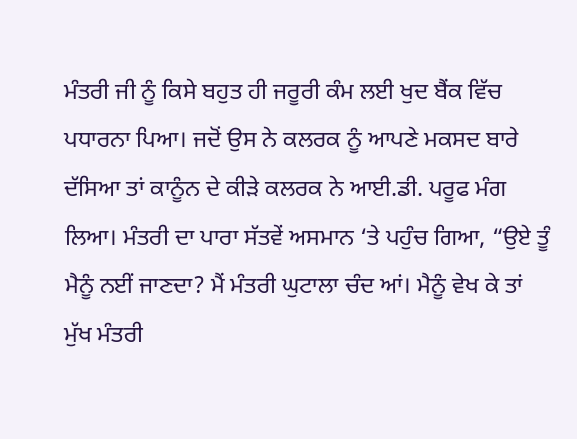ਮੰਤਰੀ ਜੀ ਨੂੰ ਕਿਸੇ ਬਹੁਤ ਹੀ ਜਰੂਰੀ ਕੰਮ ਲਈ ਖੁਦ ਬੈਂਕ ਵਿੱਚ ਪਧਾਰਨਾ ਪਿਆ। ਜਦੋਂ ਉਸ ਨੇ ਕਲਰਕ ਨੂੰ ਆਪਣੇ ਮਕਸਦ ਬਾਰੇ ਦੱਸਿਆ ਤਾਂ ਕਾਨੂੰਨ ਦੇ ਕੀੜੇ ਕਲਰਕ ਨੇ ਆਈ.ਡੀ. ਪਰੂਫ ਮੰਗ ਲਿਆ। ਮੰਤਰੀ ਦਾ ਪਾਰਾ ਸੱਤਵੇਂ ਅਸਮਾਨ ‘ਤੇ ਪਹੁੰਚ ਗਿਆ, “ਉਏ ਤੂੰ ਮੈਨੂੰ ਨਈਂ ਜਾਣਦਾ? ਮੈਂ ਮੰਤਰੀ ਘੁਟਾਲਾ ਚੰਦ ਆਂ। ਮੈਨੂੰ ਵੇਖ ਕੇ ਤਾਂ ਮੁੱਖ ਮੰਤਰੀ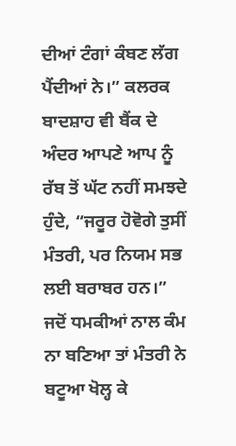ਦੀਆਂ ਟੰਗਾਂ ਕੰਬਣ ਲੱਗ ਪੈਂਦੀਆਂ ਨੇ।” ਕਲਰਕ ਬਾਦਸ਼ਾਹ ਵੀ ਬੈਂਕ ਦੇ ਅੰਦਰ ਆਪਣੇ ਆਪ ਨੂੰ ਰੱਬ ਤੋਂ ਘੱਟ ਨਹੀਂ ਸਮਝਦੇ ਹੁੰਦੇ, “ਜਰੂਰ ਹੋਵੋਗੇ ਤੁਸੀਂ ਮੰਤਰੀ, ਪਰ ਨਿਯਮ ਸਭ ਲਈ ਬਰਾਬਰ ਹਨ।” ਜਦੋਂ ਧਮਕੀਆਂ ਨਾਲ ਕੰਮ ਨਾ ਬਣਿਆ ਤਾਂ ਮੰਤਰੀ ਨੇ ਬਟੂਆ ਖੋਲ੍ਹ ਕੇ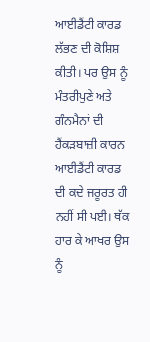ਆਈਡੈਂਟੀ ਕਾਰਡ ਲੱਭਣ ਦੀ ਕੋਸ਼ਿਸ਼ ਕੀਤੀ। ਪਰ ਉਸ ਨੂੰ ਮੰਤਰੀਪੁਣੇ ਅਤੇ ਗੰਨਮੈਨਾਂ ਦੀ ਹੈਂਕੜਬਾਜ਼ੀ ਕਾਰਨ ਆਈਡੈਂਟੀ ਕਾਰਡ ਦੀ ਕਦੇ ਜਰੂਰਤ ਹੀ ਨਹੀਂ ਸੀ ਪਈ। ਥੱਕ ਹਾਰ ਕੇ ਆਖਰ ਉਸ ਨੂੰ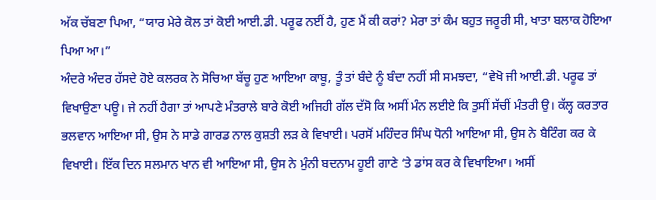ਅੱਕ ਚੱਬਣਾ ਪਿਆ, “ਯਾਰ ਮੇਰੇ ਕੋਲ ਤਾਂ ਕੋਈ ਆਈ.ਡੀ. ਪਰੂਫ ਨਈਂ ਹੈ, ਹੁਣ ਮੈਂ ਕੀ ਕਰਾਂ? ਮੇਰਾ ਤਾਂ ਕੰਮ ਬਹੁਤ ਜਰੂਰੀ ਸੀ, ਖਾਤਾ ਬਲਾਕ ਹੋਇਆ ਪਿਆ ਆ।”
ਅੰਦਰੇ ਅੰਦਰ ਹੱਸਦੇ ਹੋਏ ਕਲਰਕ ਨੇ ਸੋਚਿਆ ਬੱਚੂ ਹੁਣ ਆਇਆ ਕਾਬੂ, ਤੂੰ ਤਾਂ ਬੰਦੇ ਨੂੰ ਬੰਦਾ ਨਹੀਂ ਸੀ ਸਮਝਦਾ, “ਵੇਖੋ ਜੀ ਆਈ.ਡੀ. ਪਰੂਫ ਤਾਂ ਵਿਖਾਉਣਾ ਪਊ। ਜੇ ਨਹੀਂ ਹੈਗਾ ਤਾਂ ਆਪਣੇ ਮੰਤਰਾਲੇ ਬਾਰੇ ਕੋਈ ਅਜਿਹੀ ਗੱਲ ਦੱਸੋ ਕਿ ਅਸੀਂ ਮੰਨ ਲਈਏ ਕਿ ਤੁਸੀਂ ਸੱਚੀਂ ਮੰਤਰੀ ਉ। ਕੱਲ੍ਹ ਕਰਤਾਰ ਭਲਵਾਨ ਆਇਆ ਸੀ, ਉਸ ਨੇ ਸਾਡੇ ਗਾਰਡ ਨਾਲ ਕੁਸ਼ਤੀ ਲੜ ਕੇ ਵਿਖਾਈ। ਪਰਸੋਂ ਮਹਿੰਦਰ ਸਿੰਘ ਧੋਨੀ ਆਇਆ ਸੀ, ਉਸ ਨੇ ਬੈਟਿੰਗ ਕਰ ਕੇ ਵਿਖਾਈ। ਇੱਕ ਦਿਨ ਸਲਮਾਨ ਖਾਨ ਵੀ ਆਇਆ ਸੀ, ਉਸ ਨੇ ਮੁੰਨੀ ਬਦਨਾਮ ਹੂਈ ਗਾਣੇ ‘ਤੇ ਡਾਂਸ ਕਰ ਕੇ ਵਿਖਾਇਆ। ਅਸੀਂ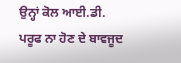ਉਨ੍ਹਾਂ ਕੋਲ ਆਈ.ਡੀ. ਪਰੂਫ ਨਾ ਹੋਣ ਦੇ ਬਾਵਜੂਦ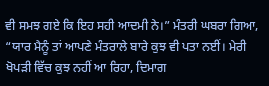ਵੀ ਸਮਝ ਗਏ ਕਿ ਇਹ ਸਹੀ ਆਦਮੀ ਨੇ।” ਮੰਤਰੀ ਘਬਰਾ ਗਿਆ, “ਯਾਰ ਮੈਨੂੰ ਤਾਂ ਆਪਣੇ ਮੰਤਰਾਲੇ ਬਾਰੇ ਕੁਝ ਵੀ ਪਤਾ ਨਈਂ। ਮੇਰੀ ਖੋਪੜੀ ਵਿੱਚ ਕੁਝ ਨਹੀਂ ਆ ਰਿਹਾ, ਦਿਮਾਗ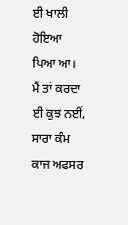ਈ ਖਾਲੀ ਹੋਇਆ ਪਿਆ ਆ। ਮੈਂ ਤਾਂ ਕਰਦਾ ਈ ਕੁਝ ਨਈਂ, ਸਾਰਾ ਕੰਮ ਕਾਜ ਅਫਸਰ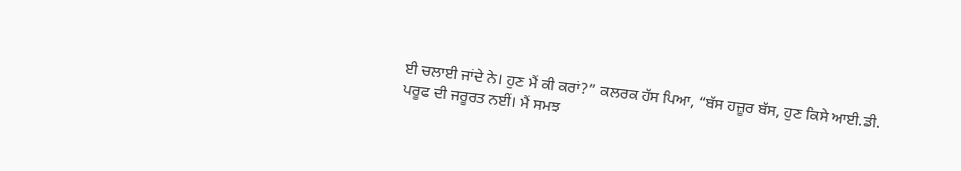ਈ ਚਲਾਈ ਜਾਂਦੇ ਨੇ। ਹੁਣ ਮੈਂ ਕੀ ਕਰਾਂ?” ਕਲਰਕ ਹੱਸ ਪਿਆ, “ਬੱਸ ਹਜ਼ੂਰ ਬੱਸ, ਹੁਣ ਕਿਸੇ ਆਈ.ਡੀ. ਪਰੂਫ ਦੀ ਜਰੂਰਤ ਨਈਂ। ਮੈਂ ਸਮਝ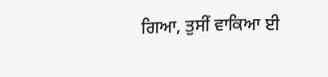ਗਿਆ, ਤੁਸੀਂ ਵਾਕਿਆ ਈ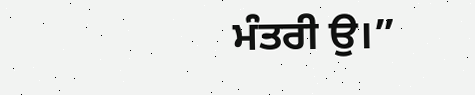ਮੰਤਰੀ ਉ।”